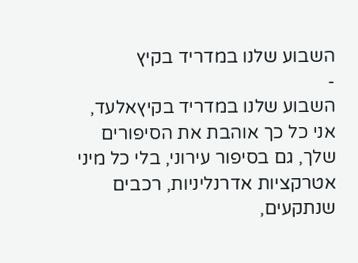השבוע שלנו במדריד בקיץ
-
השבוע שלנו במדריד בקיץאלעד,
אני כל כך אוהבת את הסיפורים שלך, גם בסיפור עירוני, בלי כל מיני אטרקציות אדרנליניות, רכבים שנתקעים,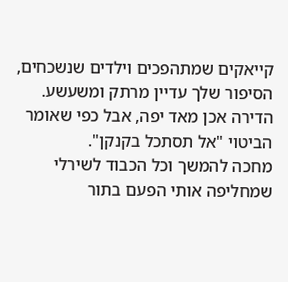קייאקים שמתהפכים וילדים שנשכחים, הסיפור שלך עדיין מרתק ומשעשע.
הדירה אכן מאד יפה, אבל כפי שאומר הביטוי "אל תסתכל בקנקן".
מחכה להמשך וכל הכבוד לשירלי שמחליפה אותי הפעם בתור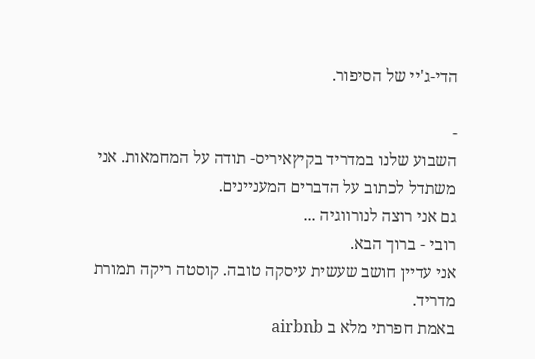הדי-ג'יי של הסיפור.

-
השבוע שלנו במדריד בקיץאיריס- תודה על המחמאות. אני משתדל לכתוב על הדברים המעניינים.
גם אני רוצה לנורווגיה ...
רובי - ברוך הבא.
אני עדיין חושב שעשית עיסקה טובה. קוסטה ריקה תמורת מדריד.
באמת חפרתי מלא ב airbnb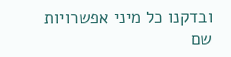ובדקנו כל מיני אפשרויות שם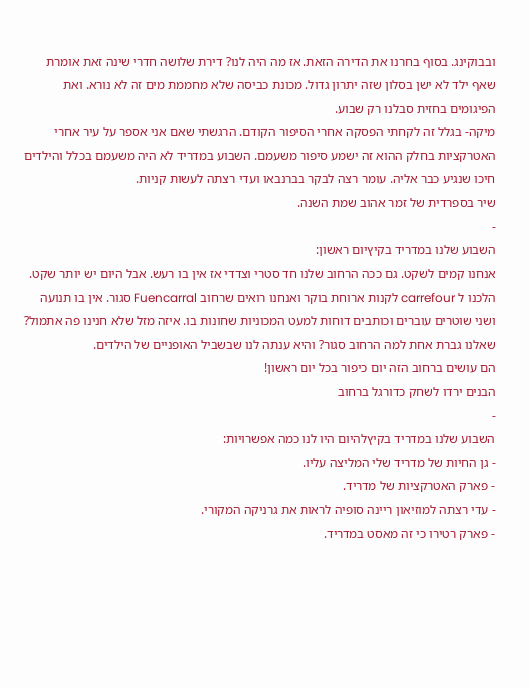ובבוקינג. בסוף בחרנו את הדירה הזאת. אז מה היה לנו? דירת שלושה חדרי שינה זאת אומרת שאף ילד לא ישן בסלון שזה יתרון גדול. מכונת כביסה שלא מחממת מים זה לא נורא. ואת הפיגומים בחזית סבלנו רק שבוע.
מיקה- בגלל זה לקחתי הפסקה אחרי הסיפור הקודם. הרגשתי שאם אני אספר על עיר אחרי האטרקציות בחלק ההוא זה ישמע סיפור משעמם. השבוע במדריד לא היה משעמם בכלל והילדים חיכו שנגיע כבר אליה. עומר רצה לבקר בברנבאו ועדי רצתה לעשות קניות.
שיר בספרדית של זמר אהוב שמת השנה.
-
השבוע שלנו במדריד בקיץיום ראשון:
אנחנו קמים לשקט. גם ככה הרחוב שלנו חד סטרי וצדדי אז אין בו רעש. אבל היום יש יותר שקט.
הלכנו ל carrefour לקנות ארוחת בוקר ואנחנו רואים שרחוב Fuencarral סגור. אין בו תנועה ושני שוטרים עוברים וכותבים דוחות למעט המכוניות שחונות בו. איזה מזל שלא חנינו פה אתמול?
שאלנו גברת אחת למה הרחוב סגור? והיא ענתה לנו שבשביל האופניים של הילדים.
הם עושים ברחוב הזה יום כיפור בכל יום ראשון!
הבנים ירדו לשחק כדורגל ברחוב
-
השבוע שלנו במדריד בקיץלהיום היו לנו כמה אפשרויות:
- גן החיות של מדריד שלי המליצה עליו.
- פארק האטרקציות של מדריד.
- עדי רצתה למוזיאון ריינה סופיה לראות את גרניקה המקורי.
- פארק רטירו כי זה מאסט במדריד.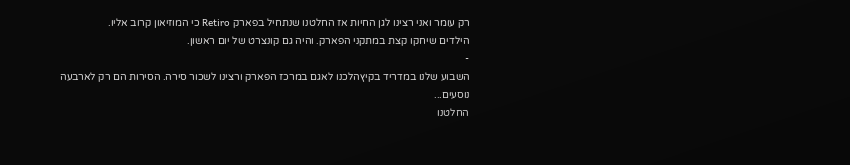רק עומר ואני רצינו לגן החיות אז החלטנו שנתחיל בפארק Retiro כי המוזיאון קרוב אליו.
הילדים שיחקו קצת במתקני הפארק. והיה גם קונצרט של יום ראשון.
-
השבוע שלנו במדריד בקיץהלכנו לאגם במרכז הפארק ורצינו לשכור סירה. הסירות הם רק לארבעה נוסעים...
החלטנו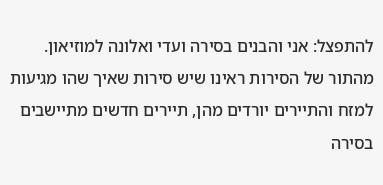להתפצל: אני והבנים בסירה ועדי ואלונה למוזיאון.
מהתור של הסירות ראינו שיש סירות שאיך שהו מגיעות למזח והתיירים יורדים מהן, תיירים חדשים מתיישבים בסירה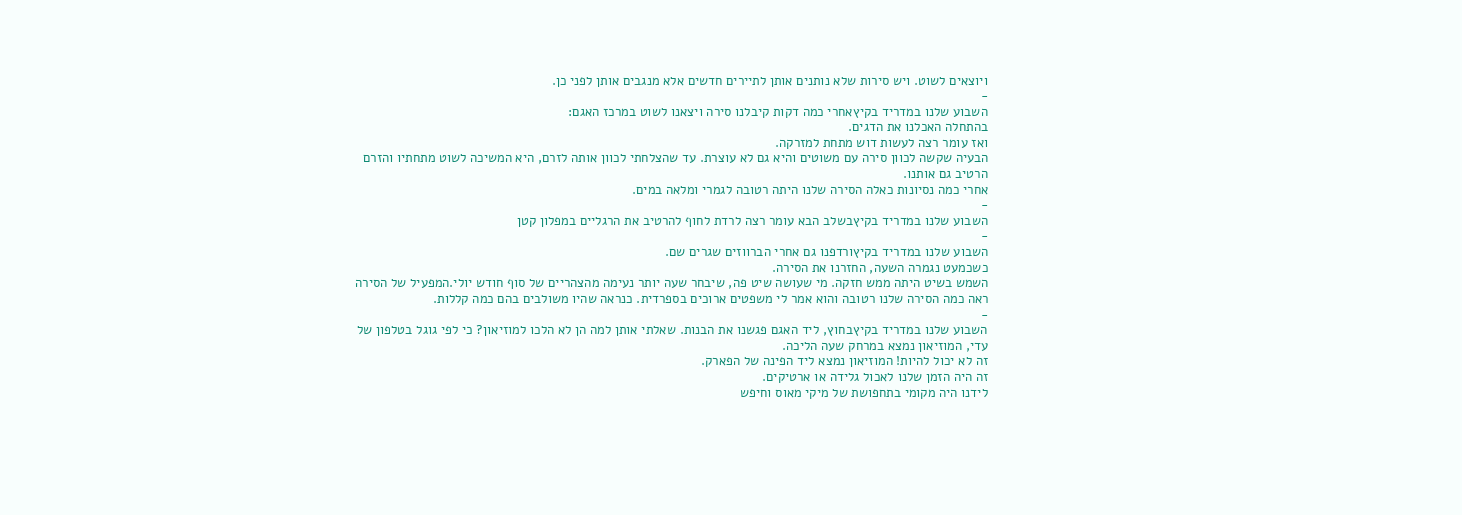ויוצאים לשוט. ויש סירות שלא נותנים אותן לתיירים חדשים אלא מנגבים אותן לפני כן.
-
השבוע שלנו במדריד בקיץאחרי כמה דקות קיבלנו סירה ויצאנו לשוט במרכז האגם:
בהתחלה האכלנו את הדגים.
ואז עומר רצה לעשות דוש מתחת למזרקה.
הבעיה שקשה לכוון סירה עם משוטים והיא גם לא עוצרת. עד שהצלחתי לכוון אותה לזרם, היא המשיכה לשוט מתחתיו והזרם הרטיב גם אותנו.
אחרי כמה נסיונות כאלה הסירה שלנו היתה רטובה לגמרי ומלאה במים.
-
השבוע שלנו במדריד בקיץבשלב הבא עומר רצה לרדת לחוף להרטיב את הרגליים במפלון קטן
-
השבוע שלנו במדריד בקיץורדפנו גם אחרי הברווזים שגרים שם.
כשכמעט נגמרה השעה, החזרנו את הסירה.
השמש בשיט היתה ממש חזקה. מי שעושה שיט פה, שיבחר שעה יותר נעימה מהצהריים של סוף חודש יולי.המפעיל של הסירה ראה כמה הסירה שלנו רטובה והוא אמר לי משפטים ארוכים בספרדית. כנראה שהיו משולבים בהם כמה קללות.
-
השבוע שלנו במדריד בקיץבחוץ, ליד האגם פגשנו את הבנות. שאלתי אותן למה הן לא הלכו למוזיאון? כי לפי גוגל בטלפון של עדי, המוזיאון נמצא במרחק שעה הליכה.
זה לא יכול להיות! המוזיאון נמצא ליד הפינה של הפארק.
זה היה הזמן שלנו לאכול גלידה או ארטיקים.
לידנו היה מקומי בתחפושת של מיקי מאוס וחיפש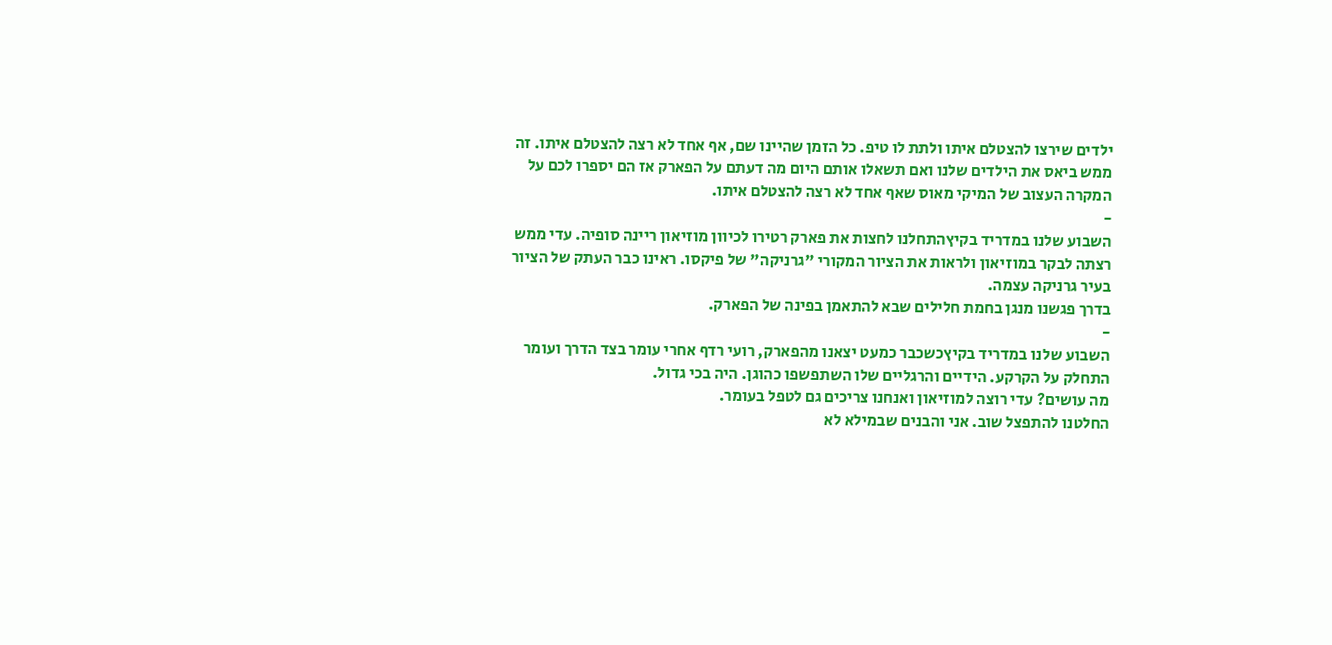ילדים שירצו להצטלם איתו ולתת לו טיפ. כל הזמן שהיינו שם, אף אחד לא רצה להצטלם איתו. זה ממש ביאס את הילדים שלנו ואם תשאלו אותם היום מה דעתם על הפארק אז הם יספרו לכם על המקרה העצוב של המיקי מאוס שאף אחד לא רצה להצטלם איתו.
-
השבוע שלנו במדריד בקיץהתחלנו לחצות את פארק רטירו לכיוון מוזיאון ריינה סופיה. עדי ממש רצתה לבקר במוזיאון ולראות את הציור המקורי "גרניקה" של פיקסו. ראינו כבר העתק של הציור בעיר גרניקה עצמה.
בדרך פגשנו מנגן בחמת חלילים שבא להתאמן בפינה של הפארק.
-
השבוע שלנו במדריד בקיץכשכבר כמעט יצאנו מהפארק, רועי רדף אחרי עומר בצד הדרך ועומר התחלק על הקרקע. הידיים והרגליים שלו השתפשפו כהוגן. היה בכי גדול.
מה עושים? עדי רוצה למוזיאון ואנחנו צריכים גם לטפל בעומר.
החלטנו להתפצל שוב. אני והבנים שבמילא לא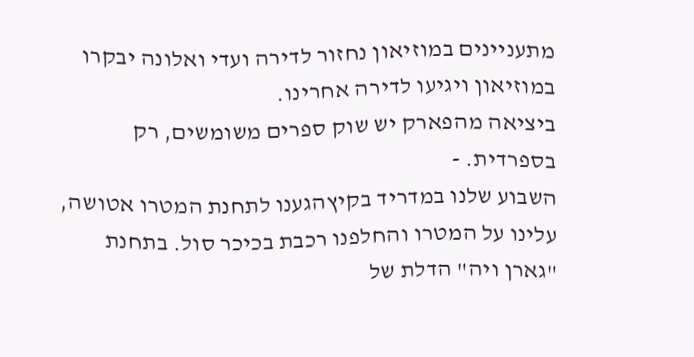מתעניינים במוזיאון נחזור לדירה ועדי ואלונה יבקרו במוזיאון ויגיעו לדירה אחרינו.
ביציאה מהפארק יש שוק ספרים משומשים, רק בספרדית. -
השבוע שלנו במדריד בקיץהגענו לתחנת המטרו אטושה, עלינו על המטרו והחלפנו רכבת בכיכר סול. בתחנת "גארן ויה" הדלת של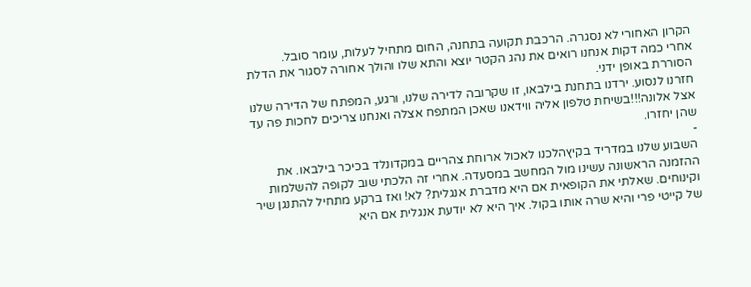הקרון האחורי לא נסגרה. הרכבת תקועה בתחנה, החום מתחיל לעלות, עומר סובל.
אחרי כמה דקות אנחנו רואים את נהג הקטר יוצא והתא שלו והולך אחורה לסגור את הדלת הסוררת באופן ידני.
חזרנו לנסוע. ירדנו בתחנת בילבאו, זו שקרובה לדירה שלנו, ורגע, המפתח של הדירה שלנו אצל אלונה!!!בשיחת טלפון אליה ווידאנו שאכן המתפח אצלה ואנחנו צריכים לחכות פה עד שהן יחזרו.
-
השבוע שלנו במדריד בקיץהלכנו לאכול ארוחת צהריים במקדונלד בכיכר בילבאו. את ההזמנה הראשונה עשינו מול המחשב במסעדה. אחרי זה הלכתי שוב לקופה להשלמות וקינוחים. שאלתי את הקופאית אם היא מדברת אנגלית? לא! ואז ברקע מתחיל להתנגן שיר של קייטי פרי והיא שרה אותו בקול. איך היא לא יודעת אנגלית אם היא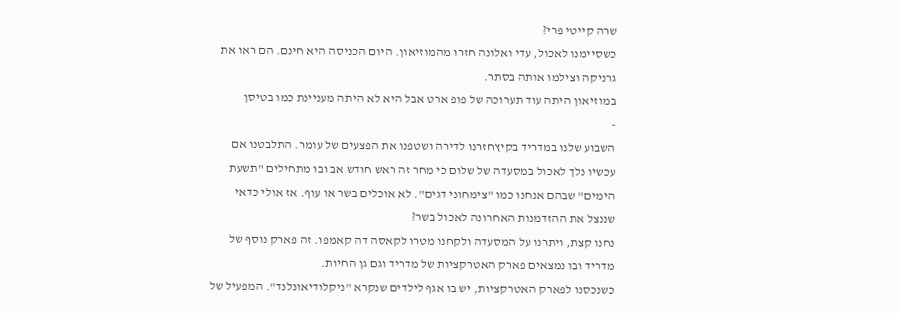שרה קייטי פרי?
כשסיימנו לאכול, עדי ואלונה חזרו מהמוזיאון. היום הכניסה היא חינם. הם ראו את גרניקה וצילמו אותה בסתר.
במוזיאון היתה עוד תערוכה של פופ ארט אבל היא לא היתה מעניינת כמו בטיסן
-
השבוע שלנו במדריד בקיץחזרנו לדירה ושטפנו את הפצעים של עומר. התלבטנו אם עכשיו נלך לאכול במסעדה של שלום כי מחר זה ראש חודש אב ובו מתחילים "תשעת הימים" שבהם אנחנו כמו "צימחוני דגים". לא אוכלים בשר או עוף. אז אולי כדאי שננצל את ההזדמנות האחרונה לאכול בשר?
נחנו קצת, ויתרנו על המסעדה ולקחנו מטרו לקאסה דה קאמפו. זה פארק נוסף של מדריד ובו נמצאים פארק האטרקציות של מדריד וגם גן החיות.
כשנכסנו לפארק האטרקציות, יש בו אגף לילדים שנקרא "ניקלודיאונלנד". המפעיל של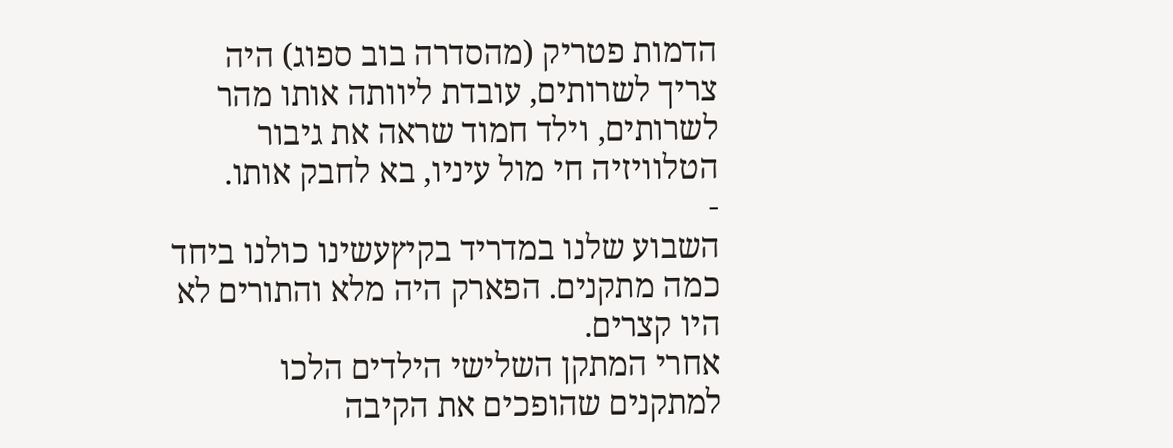הדמות פטריק (מהסדרה בוב ספוג) היה צריך לשרותים, עובדת ליוותה אותו מהר לשרותים, וילד חמוד שראה את גיבור הטלוויזיה חי מול עיניו, בא לחבק אותו.
-
השבוע שלנו במדריד בקיץעשינו כולנו ביחד כמה מתקנים. הפארק היה מלא והתורים לא היו קצרים.
אחרי המתקן השלישי הילדים הלכו למתקנים שהופכים את הקיבה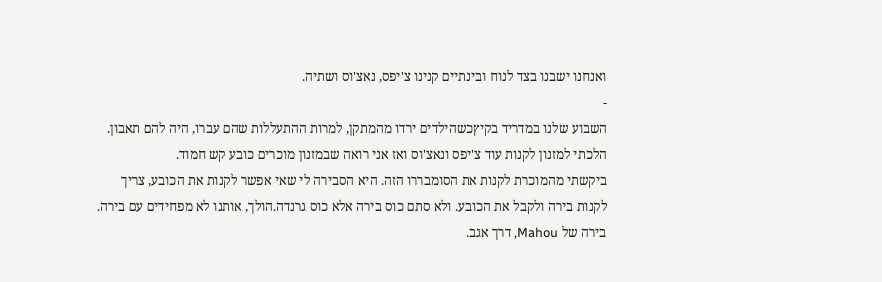ואנחנו ישבנו בצד לנוח ובינתיים קנינו צ'יפס, נאצ'וס ושתיה.
-
השבוע שלנו במדריד בקיץכשהילדים ירדו מהמתקן, למרות ההתעללות שהם עברו, היה להם תאבון.
הלכתי למזנון לקנות עוד צ'יפס ונאצ'וס ואז אני רואה שבמזנון מוכרים כובע קש חמוד.
ביקשתי מהמוכרת לקנות את הסומבררו הזה. היא הסבירה לי שאי אפשר לקנות את הכובע, צריך לקנות בירה ולקבל את הכובע. ולא סתם כוס בירה אלא כוס גרנדה.הולך, אותנו לא מפחידים עם בירה.
בירה של Mahou, דרך אגב.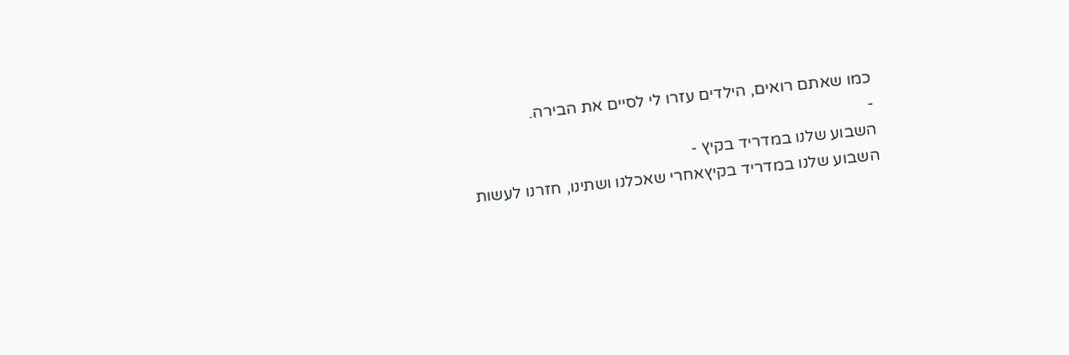כמו שאתם רואים, הילדים עזרו לי לסיים את הבירה.
-
השבוע שלנו במדריד בקיץ -
השבוע שלנו במדריד בקיץאחרי שאכלנו ושתינו, חזרנו לעשות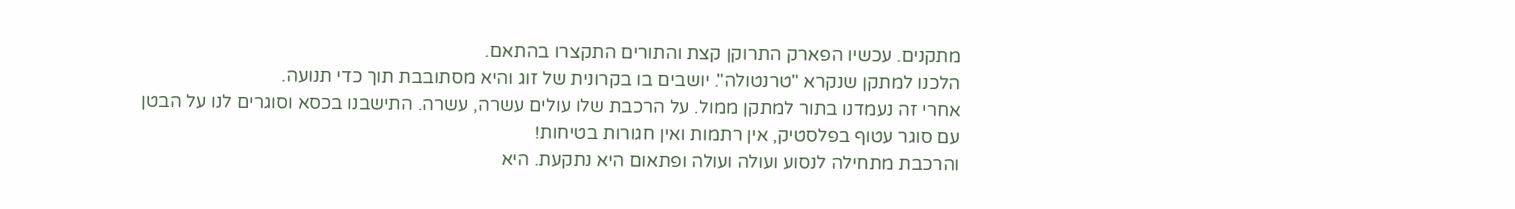מתקנים. עכשיו הפארק התרוקן קצת והתורים התקצרו בהתאם.
הלכנו למתקן שנקרא "טרנטולה". יושבים בו בקרונית של זוג והיא מסתובבת תוך כדי תנועה.
אחרי זה נעמדנו בתור למתקן ממול. על הרכבת שלו עולים עשרה, עשרה. התישבנו בכסא וסוגרים לנו על הבטן עם סוגר עטוף בפלסטיק, אין רתמות ואין חגורות בטיחות!
והרכבת מתחילה לנסוע ועולה ועולה ופתאום היא נתקעת. היא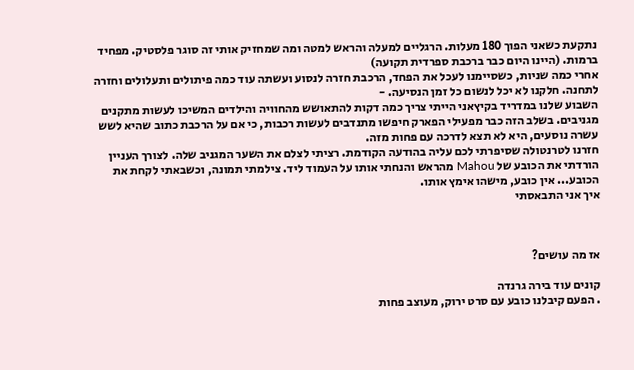נתקעת כשאני הפוך 180 מעלות. הרגליים למעלה והראש למטה ומה שמחזיק אותי זה סוגר פלסטיק. מפחיד ברמות. (היינו היום כבר ברכבת ספרדית תקועה)
אחרי כמה שניות, כשסיימנו לעכל את הפחד, הרכבת חזרה לנסוע ועשתה עוד כמה פיתולים ותעלולים וחזרה לתחנה. חלקנו לא יכל לנשום כל זמן הנסיעה. -
השבוע שלנו במדריד בקיץאני הייתי צריך כמה דקות להתאושש מהחוויה והילדים המשיכו לעשות מתקנים מגניבים. בשלב הזה כבר מפעילי הפארק חיפשו מתנדבים לעשות רכבות, כי אם על הרכבת כתוב שהיא לשש עשרה נוסעים, היא לא תצא לדרכה עם פחות מזה.
חזרנו לטרנטולה שסיפרתי לכם עליה בהודעה הקודמת. רציתי לצלם את השער המגניב שלה. לצורך העניין הורדתי את הכובע של Mahou מהראש והנחתי אותו על העמוד ליד. צילמתי תמונה, וכשבאתי לקחת את הכובע... אין כובע, מישהו אימץ אותו.
איך אני התבאסתי



אז מה עושים?

קונים עוד בירה גרנדה
. הפעם קיבלנו כובע עם סרט ירוק, מעוצב פחות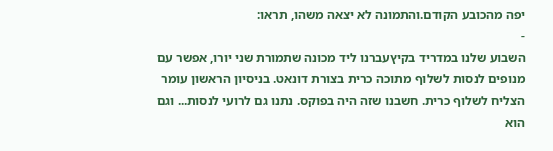יפה מהכובע הקודם.והתמונה לא יצאה משהו, תראו:
-
השבוע שלנו במדריד בקיץעברנו ליד מכונה שתמורת שני יורו, אפשר עם מנופים לנסות לשלוף מתוכה כרית בצורת דונאט. בניסיון הראשון עומר הצליח לשלוף כרית. חשבנו שזה היה בפוקס. נתנו גם לרועי לנסות... וגם הוא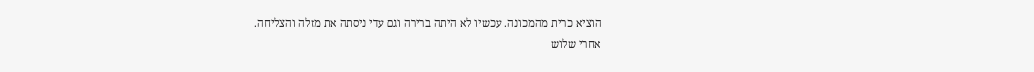הוציא כרית מהמכונה. עכשיו לא היתה ברירה וגם עדי ניסתה את מזלה והצליחה.
אחרי שלוש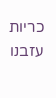כריות עזבנו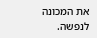את המכונה לנפשה.